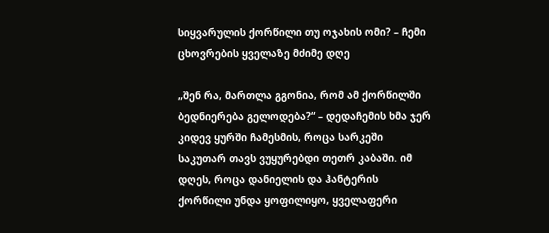სიყვარულის ქორწილი თუ ოჯახის ომი? – ჩემი ცხოვრების ყველაზე მძიმე დღე

„შენ რა, მართლა გგონია, რომ ამ ქორწილში ბედნიერება გელოდება?“ – დედაჩემის ხმა ჯერ კიდევ ყურში ჩამესმის, როცა სარკეში საკუთარ თავს ვუყურებდი თეთრ კაბაში. იმ დღეს, როცა დანიელის და ჰანტერის ქორწილი უნდა ყოფილიყო, ყველაფერი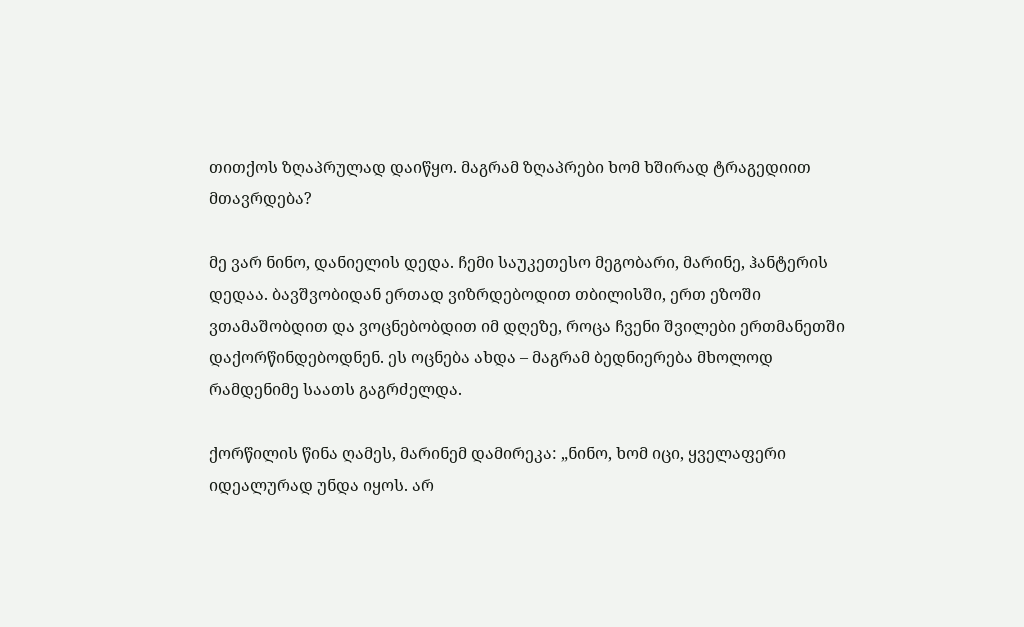თითქოს ზღაპრულად დაიწყო. მაგრამ ზღაპრები ხომ ხშირად ტრაგედიით მთავრდება?

მე ვარ ნინო, დანიელის დედა. ჩემი საუკეთესო მეგობარი, მარინე, ჰანტერის დედაა. ბავშვობიდან ერთად ვიზრდებოდით თბილისში, ერთ ეზოში ვთამაშობდით და ვოცნებობდით იმ დღეზე, როცა ჩვენი შვილები ერთმანეთში დაქორწინდებოდნენ. ეს ოცნება ახდა – მაგრამ ბედნიერება მხოლოდ რამდენიმე საათს გაგრძელდა.

ქორწილის წინა ღამეს, მარინემ დამირეკა: „ნინო, ხომ იცი, ყველაფერი იდეალურად უნდა იყოს. არ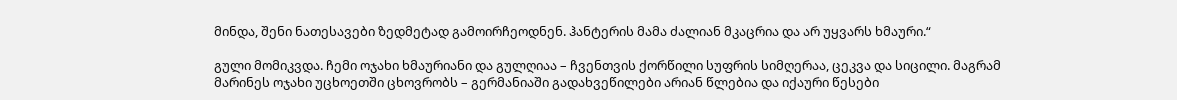მინდა, შენი ნათესავები ზედმეტად გამოირჩეოდნენ. ჰანტერის მამა ძალიან მკაცრია და არ უყვარს ხმაური.“

გული მომიკვდა. ჩემი ოჯახი ხმაურიანი და გულღიაა – ჩვენთვის ქორწილი სუფრის სიმღერაა, ცეკვა და სიცილი. მაგრამ მარინეს ოჯახი უცხოეთში ცხოვრობს – გერმანიაში გადახვეწილები არიან წლებია და იქაური წესები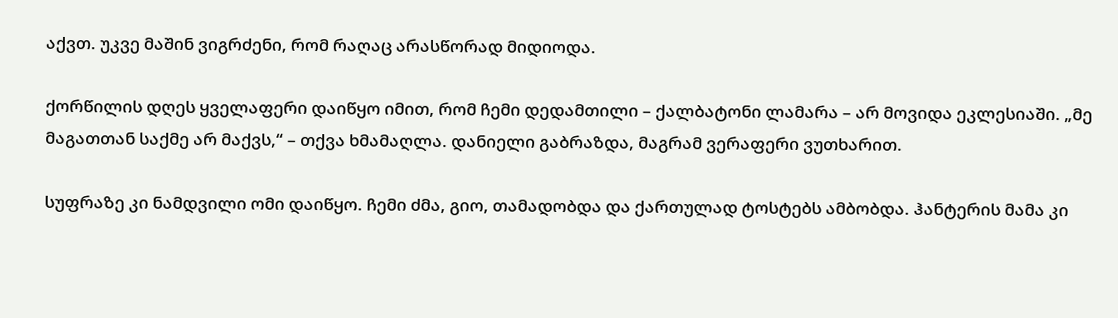აქვთ. უკვე მაშინ ვიგრძენი, რომ რაღაც არასწორად მიდიოდა.

ქორწილის დღეს ყველაფერი დაიწყო იმით, რომ ჩემი დედამთილი – ქალბატონი ლამარა – არ მოვიდა ეკლესიაში. „მე მაგათთან საქმე არ მაქვს,“ – თქვა ხმამაღლა. დანიელი გაბრაზდა, მაგრამ ვერაფერი ვუთხარით.

სუფრაზე კი ნამდვილი ომი დაიწყო. ჩემი ძმა, გიო, თამადობდა და ქართულად ტოსტებს ამბობდა. ჰანტერის მამა კი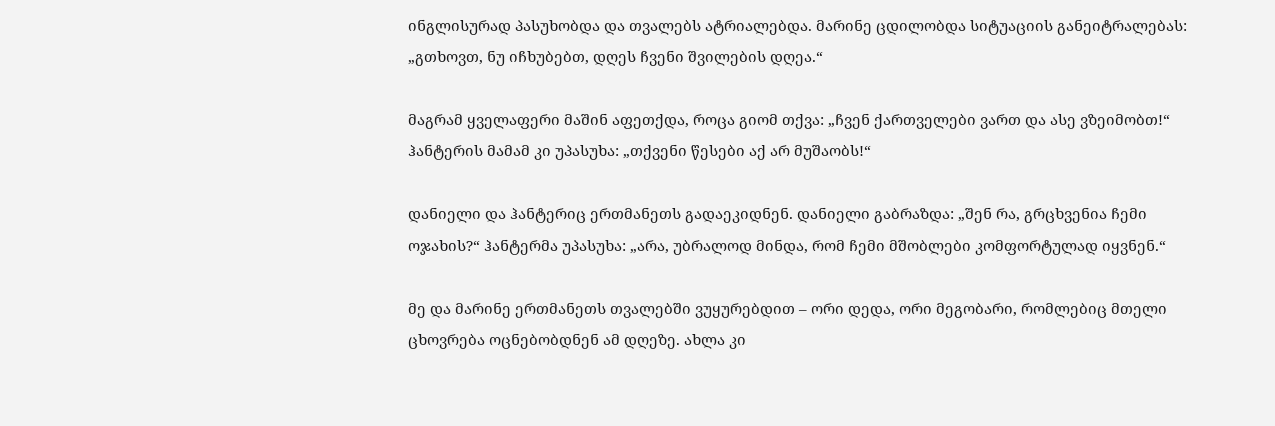ინგლისურად პასუხობდა და თვალებს ატრიალებდა. მარინე ცდილობდა სიტუაციის განეიტრალებას: „გთხოვთ, ნუ იჩხუბებთ, დღეს ჩვენი შვილების დღეა.“

მაგრამ ყველაფერი მაშინ აფეთქდა, როცა გიომ თქვა: „ჩვენ ქართველები ვართ და ასე ვზეიმობთ!“ ჰანტერის მამამ კი უპასუხა: „თქვენი წესები აქ არ მუშაობს!“

დანიელი და ჰანტერიც ერთმანეთს გადაეკიდნენ. დანიელი გაბრაზდა: „შენ რა, გრცხვენია ჩემი ოჯახის?“ ჰანტერმა უპასუხა: „არა, უბრალოდ მინდა, რომ ჩემი მშობლები კომფორტულად იყვნენ.“

მე და მარინე ერთმანეთს თვალებში ვუყურებდით – ორი დედა, ორი მეგობარი, რომლებიც მთელი ცხოვრება ოცნებობდნენ ამ დღეზე. ახლა კი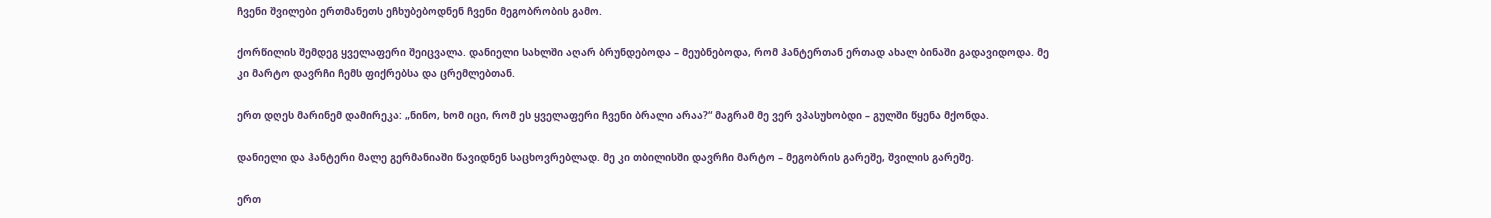ჩვენი შვილები ერთმანეთს ეჩხუბებოდნენ ჩვენი მეგობრობის გამო.

ქორწილის შემდეგ ყველაფერი შეიცვალა. დანიელი სახლში აღარ ბრუნდებოდა – მეუბნებოდა, რომ ჰანტერთან ერთად ახალ ბინაში გადავიდოდა. მე კი მარტო დავრჩი ჩემს ფიქრებსა და ცრემლებთან.

ერთ დღეს მარინემ დამირეკა: „ნინო, ხომ იცი, რომ ეს ყველაფერი ჩვენი ბრალი არაა?“ მაგრამ მე ვერ ვპასუხობდი – გულში წყენა მქონდა.

დანიელი და ჰანტერი მალე გერმანიაში წავიდნენ საცხოვრებლად. მე კი თბილისში დავრჩი მარტო – მეგობრის გარეშე, შვილის გარეშე.

ერთ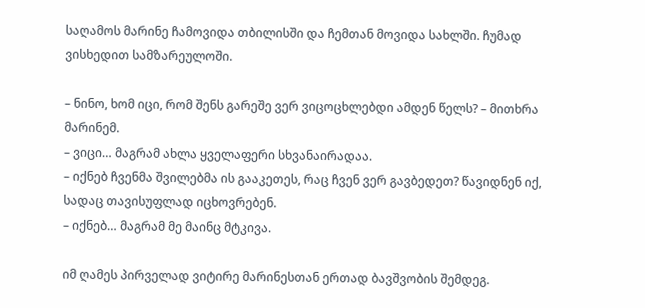საღამოს მარინე ჩამოვიდა თბილისში და ჩემთან მოვიდა სახლში. ჩუმად ვისხედით სამზარეულოში.

– ნინო, ხომ იცი, რომ შენს გარეშე ვერ ვიცოცხლებდი ამდენ წელს? – მითხრა მარინემ.
– ვიცი… მაგრამ ახლა ყველაფერი სხვანაირადაა.
– იქნებ ჩვენმა შვილებმა ის გააკეთეს, რაც ჩვენ ვერ გავბედეთ? წავიდნენ იქ, სადაც თავისუფლად იცხოვრებენ.
– იქნებ… მაგრამ მე მაინც მტკივა.

იმ ღამეს პირველად ვიტირე მარინესთან ერთად ბავშვობის შემდეგ.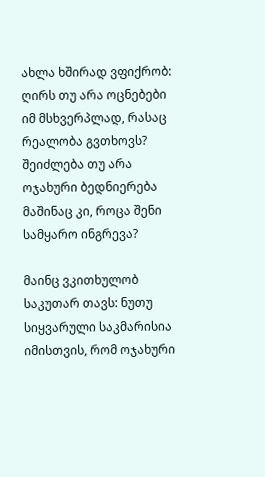ახლა ხშირად ვფიქრობ: ღირს თუ არა ოცნებები იმ მსხვერპლად, რასაც რეალობა გვთხოვს? შეიძლება თუ არა ოჯახური ბედნიერება მაშინაც კი, როცა შენი სამყარო ინგრევა?

მაინც ვკითხულობ საკუთარ თავს: ნუთუ სიყვარული საკმარისია იმისთვის, რომ ოჯახური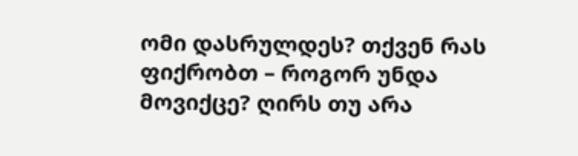ომი დასრულდეს? თქვენ რას ფიქრობთ – როგორ უნდა მოვიქცე? ღირს თუ არა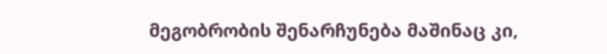მეგობრობის შენარჩუნება მაშინაც კი,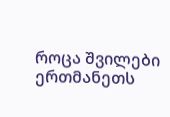როცა შვილები ერთმანეთს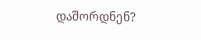დაშორდნენ?